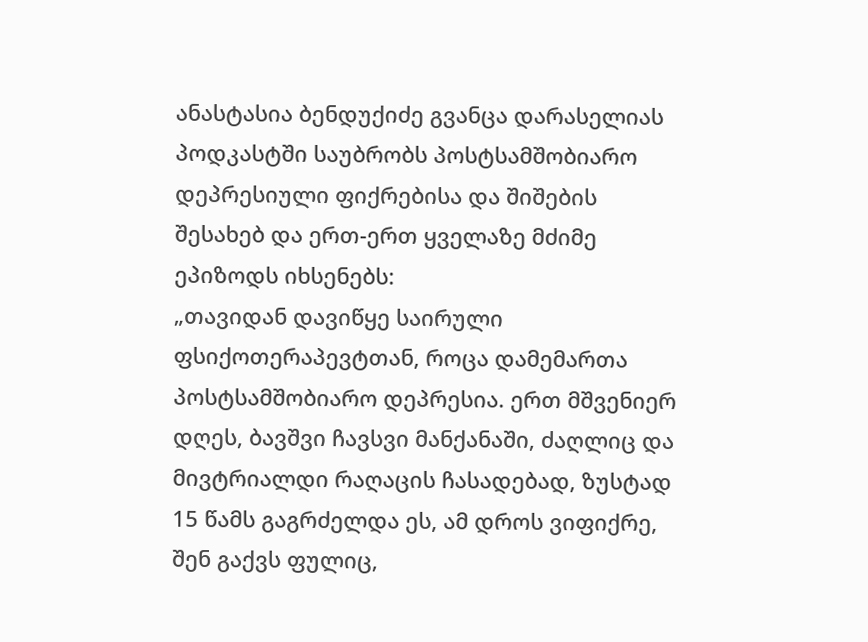ანასტასია ბენდუქიძე გვანცა დარასელიას პოდკასტში საუბრობს პოსტსამშობიარო დეპრესიული ფიქრებისა და შიშების შესახებ და ერთ-ერთ ყველაზე მძიმე ეპიზოდს იხსენებს:
„თავიდან დავიწყე საირული ფსიქოთერაპევტთან, როცა დამემართა პოსტსამშობიარო დეპრესია. ერთ მშვენიერ დღეს, ბავშვი ჩავსვი მანქანაში, ძაღლიც და მივტრიალდი რაღაცის ჩასადებად, ზუსტად 15 წამს გაგრძელდა ეს, ამ დროს ვიფიქრე, შენ გაქვს ფულიც,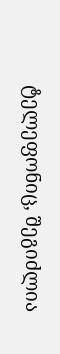ტელეფონიც, შეგიძლია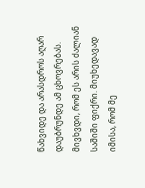წახვიდე და არასდროს აღარ დაუბრუნდე ამ ცხოვრებას. მივხვდი, რომ ეს არის ძალიან საშიში ფიქრი. მიუხედავად იმისა, რომ მე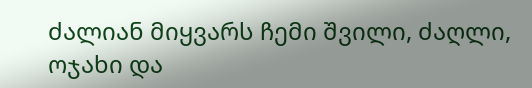ძალიან მიყვარს ჩემი შვილი, ძაღლი, ოჯახი და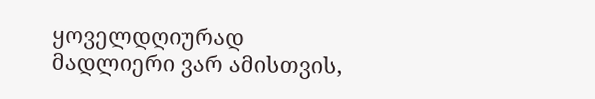ყოველდღიურად მადლიერი ვარ ამისთვის,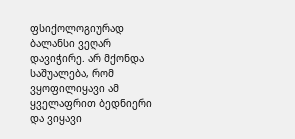ფსიქოლოგიურად ბალანსი ვეღარ დავიჭირე. არ მქონდა საშუალება, რომ ვყოფილიყავი ამ ყველაფრით ბედნიერი და ვიყავი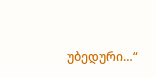უბედური…“